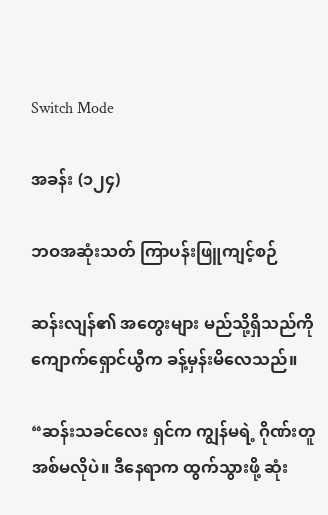Switch Mode

အခန်း (၁၂၄)

ဘဝအဆုံးသတ် ကြာပန်းဖြူကျင့်စဉ်

ဆန်းလျန်၏ အတွေးများ မည်သို့ရှိသည်ကို ကျောက်ရှောင်ယွီက ခန့်မှန်းမိလေသည်။

“ဆန်းသခင်လေး ရှင်က ကျွန်မရဲ့ ဂိုဏ်းတူအစ်မလိုပဲ။ ဒီနေရာက ထွက်သွားဖို့ ဆုံး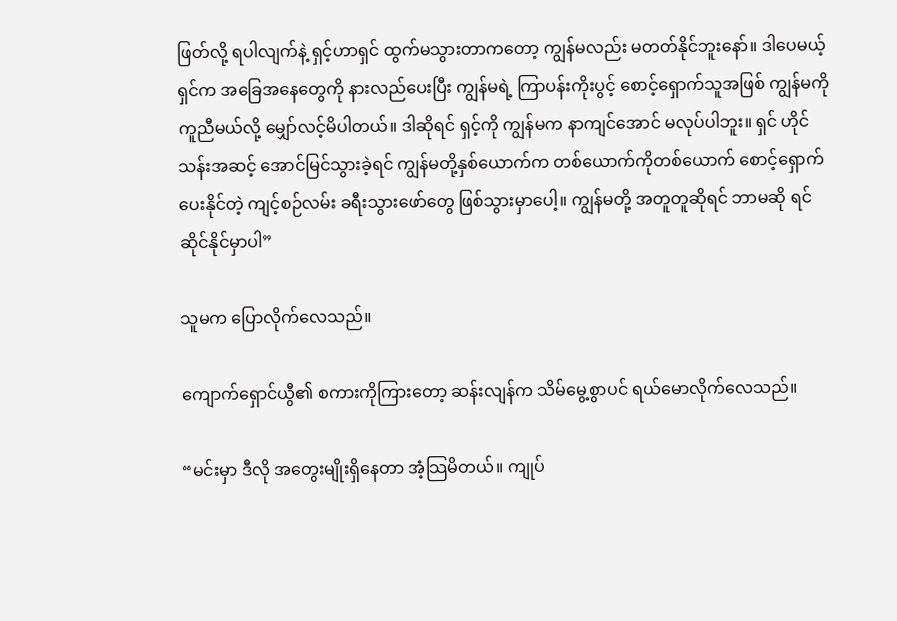ဖြတ်လို့ ရပါလျက်နဲ့ ရှင့်ဟာရှင် ထွက်မသွားတာကတော့ ကျွန်မလည်း မတတ်နိုင်ဘူးနော်။ ဒါပေမယ့် ရှင်က အခြေအနေတွေကို နားလည်ပေးပြီး ကျွန်မရဲ့ ကြာပန်းကိုးပွင့် စောင့်ရှောက်သူအဖြစ် ကျွန်မကို ကူညီမယ်လို့ မျှော်လင့်မိပါတယ်။ ဒါဆိုရင် ရှင့်ကို ကျွန်မက နာကျင်အောင် မလုပ်ပါဘူး။ ရှင် ဟိုင်သန်းအဆင့် အောင်မြင်သွားခဲ့ရင် ကျွန်မတို့နှစ်ယောက်က တစ်ယောက်ကိုတစ်ယောက် စောင့်ရှောက်ပေးနိုင်တဲ့ ကျင့်စဉ်လမ်း ခရီးသွားဖော်တွေ ဖြစ်သွားမှာပေါ့။ ကျွန်မတို့ အတူတူဆိုရင် ဘာမဆို ရင်ဆိုင်နိုင်မှာပါ”

သူမက ပြောလိုက်လေသည်။

ကျောက်ရှောင်ယွီ၏ စကားကိုကြားတော့ ဆန်းလျန်က သိမ်မွေ့စွာပင် ရယ်မောလိုက်လေသည်။

“မင်းမှာ ဒီလို အတွေးမျိုးရှိနေတာ အံ့သြမိတယ်။ ကျုပ်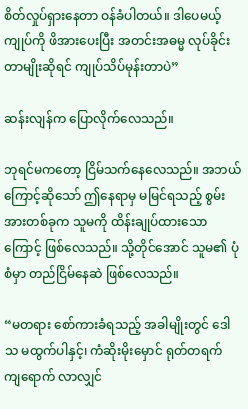စိတ်လှုပ်ရှားနေတာ ဝန်ခံပါတယ်။ ဒါပေမယ့် ကျုပ်ကို ဖိအားပေးပြီး အတင်းအဓမ္မ လုပ်ခိုင်းတာမျိုးဆိုရင် ကျုပ်သိပ်မုန်းတာပဲ”

ဆန်းလျန်က ပြောလိုက်လေသည်။

ဘုရင်မကတော့ ငြိမ်သက်နေလေသည်။ အဘယ်ကြောင့်ဆိုသော် ဤနေရာမှ မမြင်ရသည့် စွမ်းအားတစ်ခုက သူမကို ထိန်းချုပ်ထားသောကြောင့် ဖြစ်လေသည်။ သို့တိုင်အောင် သူမ၏ ပုံစံမှာ တည်ငြိမ်နေဆဲ ဖြစ်လေသည်။

“မတရား စော်ကားခံရသည့် အခါမျိုးတွင် ဒေါသ မထွက်ပါနှင့်၊ ကံဆိုးမိုးမှောင် ရုတ်တရက် ကျရောက် လာလျှင်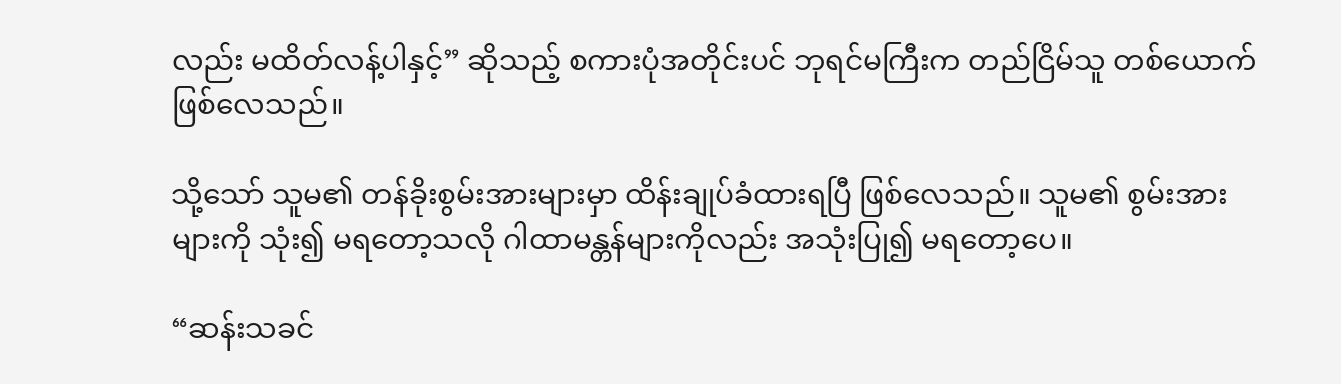လည်း မထိတ်လန့်ပါနှင့်” ဆိုသည့် စကားပုံအတိုင်းပင် ဘုရင်မကြီးက တည်ငြိမ်သူ တစ်ယောက် ဖြစ်လေသည်။

သို့သော် သူမ၏ တန်ခိုးစွမ်းအားများမှာ ထိန်းချုပ်ခံထားရပြီ ဖြစ်လေသည်။ သူမ၏ စွမ်းအားများကို သုံး၍ မရတော့သလို ဂါထာမန္တန်များကိုလည်း အသုံးပြု၍ မရတော့ပေ။

“ဆန်းသခင်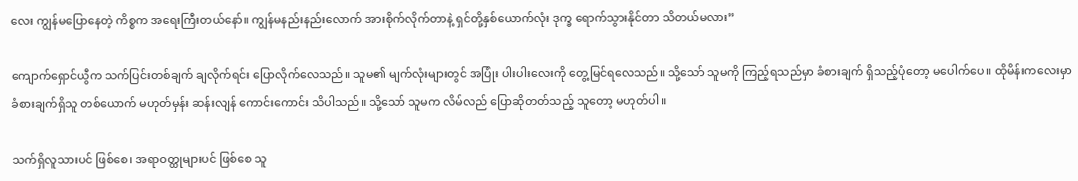လေး ကျွန်မပြောနေတဲ့ ကိစ္စက အရေးကြီးတယ်နော်။ ကျွန်မနည်းနည်းလောက် အားစိုက်လိုက်တာနဲ့ ရှင်တို့နှစ်ယောက်လုံး ဒုက္ခ ရောက်သွားနိုင်တာ သိတယ်မလား”

ကျောက်ရှောင်ယွီက သက်ပြင်းတစ်ချက် ချလိုက်ရင်း ပြောလိုက်လေသည်။ သူမ၏ မျက်လုံးများတွင် အပြုံး ပါးပါးလေးကို တွေ့မြင်ရလေသည်။ သို့သော် သူမကို ကြည့်ရသည်မှာ ခံစားချက် ရှိသည့်ပုံတော့ မပေါက်ပေ။ ထိုမိန်းကလေးမှာ ခံစားချက်ရှိသူ တစ်ယောက် မဟုတ်မှန်း ဆန်းလျန် ကောင်းကောင်း သိပါသည်။ သို့သော် သူမက လိမ်လည် ပြောဆိုတတ်သည့် သူတော့ မဟုတ်ပါ။

သက်ရှိလူသားပင် ဖြစ်စေ၊ အရာဝတ္ထုများပင် ဖြစ်စေ သူ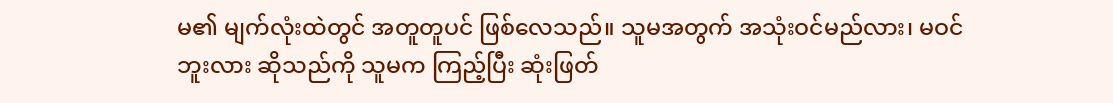မ၏ မျက်လုံးထဲတွင် အတူတူပင် ဖြစ်လေသည်။ သူမအတွက် အသုံးဝင်မည်လား၊ မဝင်ဘူးလား ဆိုသည်ကို သူမက ကြည့်ပြီး ဆုံးဖြတ်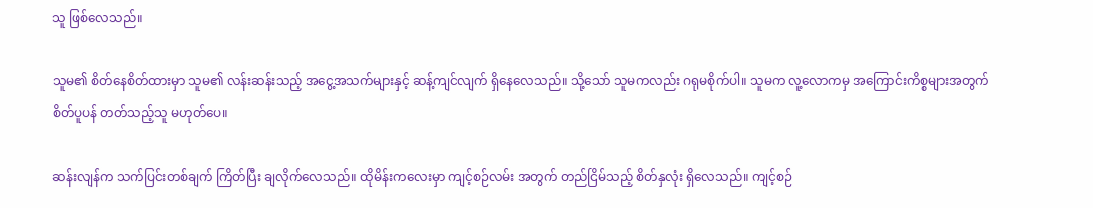သူ ဖြစ်လေသည်။

သူမ၏ စိတ်နေစိတ်ထားမှာ သူမ၏ လန်းဆန်းသည့် အငွေ့အသက်များနှင့် ဆန့်ကျင်လျက် ရှိနေလေသည်။ သို့သော် သူမကလည်း ဂရုမစိုက်ပါ။ သူမက လူ့လောကမှ အကြောင်းကိစ္စများအတွက် စိတ်ပူပန် တတ်သည့်သူ မဟုတ်ပေ။

ဆန်းလျန်က သက်ပြင်းတစ်ချက် ကြိတ်ပြီး ချလိုက်လေသည်။ ထိုမိန်းကလေးမှာ ကျင့်စဉ်လမ်း အတွက် တည်ငြိမ်သည့် စိတ်နှလုံး ရှိလေသည်။ ကျင့်စဉ်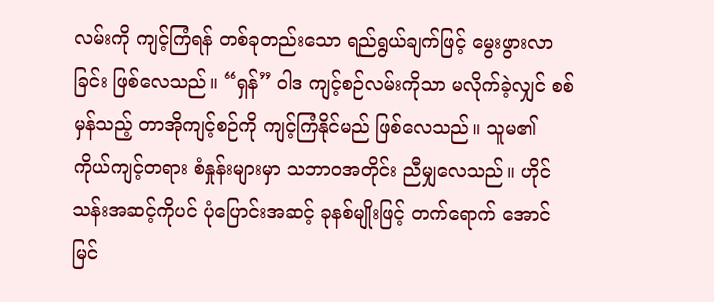လမ်းကို ကျင့်ကြံရန် တစ်ခုတည်းသော ရည်ရွယ်ချက်ဖြင့် မွေးဖွားလာခြင်း ဖြစ်လေသည်။ “ရှန်” ဝါဒ ကျင့်စဉ်လမ်းကိုသာ မလိုက်ခဲ့လျှင် စစ်မှန်သည့် တာအိုကျင့်စဉ်ကို ကျင့်ကြံနိုင်မည် ဖြစ်လေသည်။ သူမ၏ ကိုယ်ကျင့်တရား စံနှုန်းများမှာ သဘာဝအတိုင်း ညီမျှလေသည်။ ဟိုင်သန်းအဆင့်ကိုပင် ပုံပြောင်းအဆင့် ခုနစ်မျိုးဖြင့် တက်ရောက် အောင်မြင်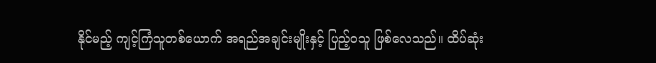နိုင်မည့် ကျင့်ကြံသူတစ်ယောက် အရည်အချင်းမျိုးနှင့် ပြည့်ဝသူ ဖြစ်လေသည်။ ထိပ်ဆုံး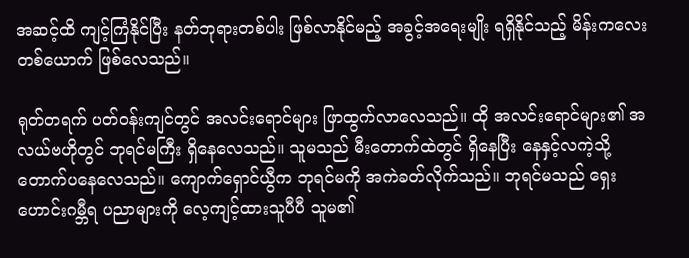အဆင့်ထိ ကျင့်ကြံနိုင်ပြီး နတ်ဘုရားတစ်ပါး ဖြစ်လာနိုင်မည့် အခွင့်အရေးမျိုး ရရှိနိုင်သည့် မိန်းကလေးတစ်ယောက် ဖြစ်လေသည်။

ရုတ်တရက် ပတ်ဝန်းကျင်တွင် အလင်းရောင်များ ဖြာထွက်လာလေသည်။ ထို အလင်းရောင်များ၏ အလယ်ဗဟိုတွင် ဘုရင်မကြီး ရှိနေလေသည်။ သူမသည် မီးတောက်ထဲတွင် ရှိနေပြီး နေနှင့်လကဲ့သို့ တောက်ပနေလေသည်။ ကျောက်ရှောင်ယွီက ဘုရင်မကို အကဲခတ်လိုက်သည်။ ဘုရင်မသည် ရှေးဟောင်းဂမ္ဘီရ ပညာများကို လေ့ကျင့်ထားသူပီပီ သူမ၏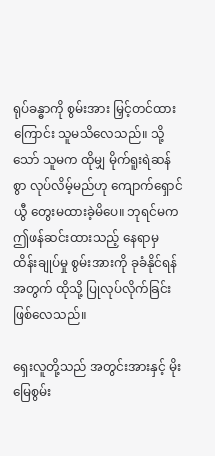ရုပ်ခန္ဓာကို စွမ်းအား မြှင့်တင်ထားကြောင်း သူမသိလေသည်။ သို့သော် သူမက ထိုမျှ မိုက်ရူးရဲဆန်စွာ လုပ်လိမ့်မည်ဟု ကျောက်ရှောင်ယွီ တွေးမထားခဲ့မိပေ။ ဘုရင်မက ဤဖန်ဆင်းထားသည့် နေရာမှ ထိန်းချုပ်မှု စွမ်းအားကို ခုခံနိုင်ရန်အတွက် ထိုသို့ ပြုလုပ်လိုက်ခြင်း ဖြစ်လေသည်။

ရှေးလူတို့သည် အတွင်းအားနှင့် မိုးမြေစွမ်း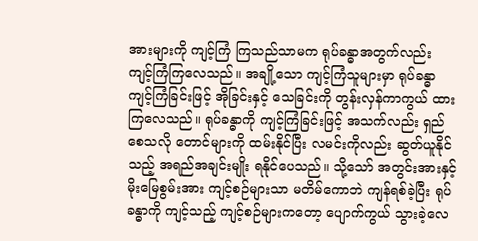အားများကို ကျင့်ကြံ ကြသည်သာမက ရုပ်ခန္ဓာအတွက်လည်း ကျင့်ကြံကြလေသည်။ အချို့သော ကျင့်ကြံသူများမှာ ရုပ်ခန္ဓာ ကျင့်ကြံခြင်းဖြင့် အိုခြင်းနှင့် သေခြင်းကို တွန်းလှန်ကာကွယ် ထားကြလေသည်။ ရုပ်ခန္ဓာကို ကျင့်ကြံခြင်းဖြင့် အသက်လည်း ရှည်စေသလို တောင်များကို ထမ်းနိုင်ပြီး လမင်းကိုလည်း ဆွတ်ယူနိုင်သည့် အရည်အချင်းမျိုး ရနိုင်ပေသည်။ သို့သော် အတွင်းအားနှင့် မိုးမြေစွမ်းအား ကျင့်စဉ်များသာ မတိမ်ကောဘဲ ကျန်ရစ်ခဲ့ပြီး ရုပ်ခန္ဓာကို ကျင့်သည့် ကျင့်စဉ်များကတော့ ပျောက်ကွယ် သွားခဲ့လေ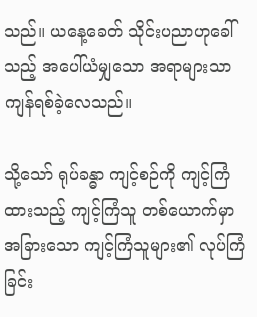သည်။ ယနေ့ခေတ် သိုင်းပညာဟုခေါ်သည့် အပေါ်ယံမျှသော အရာများသာ ကျန်ရစ်ခဲ့လေသည်။

သို့သော် ရုပ်ခန္ဓာ ကျင့်စဉ်ကို ကျင့်ကြံထားသည့် ကျင့်ကြံသူ တစ်ယောက်မှာ အခြားသော ကျင့်ကြံသူများ၏ လုပ်ကြံခြင်း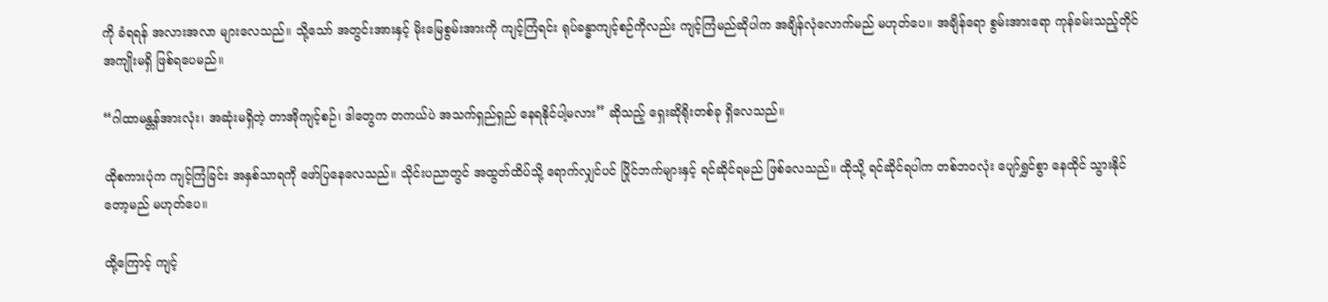ကို ခံရရန် အလားအလာ များလေသည်။ သို့သော် အတွင်းအားနှင့် မိုးမြေစွမ်းအားကို ကျင့်ကြံရင်း ရုပ်ခန္ဓာကျင့်စဉ်ကိုလည်း ကျင့်ကြံမည်ဆိုပါက အချိန်လုံလောက်မည် မဟုတ်ပေ။ အချိန်ရော စွမ်းအားရော ကုန်ခမ်းသည့်တိုင် အကျိုးမရှိ ဖြစ်ရပေမည်။

“ဂါထာမန္တန်အားလုံး၊ အဆုံးမရှိတဲ့ တာအိုကျင့်စဉ်၊ ဒါတွေက တကယ်ပဲ အသက်ရှည်ရှည် နေရနိုင်ပါ့မလား” ဆိုသည့် ရှေးဆိုရိုးတစ်ခု ရှိလေသည်။

ထိုစကားပုံက ကျင့်ကြံခြင်း အနှစ်သာရကို ဖော်ပြနေလေသည်။ သိုင်းပညာတွင် အထွတ်ထိပ်သို့ ရောက်လျှင်ပင် ပြိုင်ဘက်များနှင့် ရင်ဆိုင်ရမည် ဖြစ်လေသည်။ ထိုသို့ ရင်ဆိုင်ရပါက တစ်ဘဝလုံး ပျော်ရွှင်စွာ နေထိုင် သွားနိုင်တော့မည် မဟုတ်ပေ။

ထို့ကြောင့် ကျင့်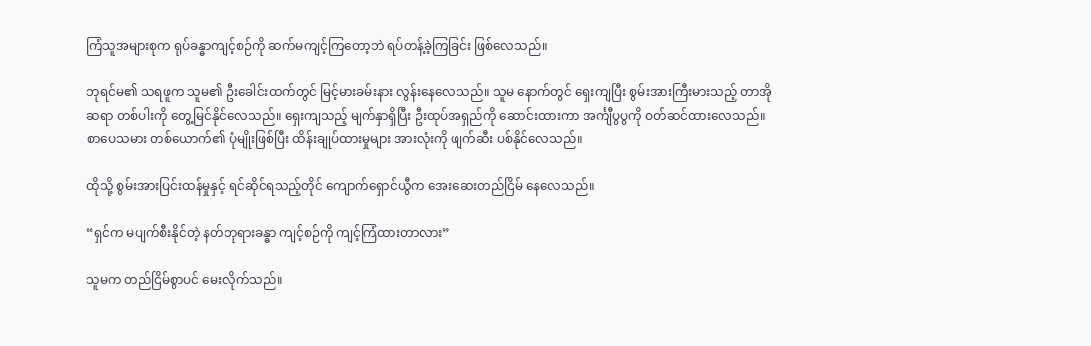ကြံသူအများစုက ရုပ်ခန္ဓာကျင့်စဉ်ကို ဆက်မကျင့်ကြတော့ဘဲ ရပ်တန့်ခဲ့ကြခြင်း ဖြစ်လေသည်။

ဘုရင်မ၏ သရဖူက သူမ၏ ဦးခေါင်းထက်တွင် မြင့်မားခမ်းနား လွန်းနေလေသည်။ သူမ နောက်တွင် ရှေးကျပြီး စွမ်းအားကြီးမားသည့် တာအိုဆရာ တစ်ပါးကို တွေ့မြင်နိုင်လေသည်။ ရှေးကျသည့် မျက်နှာရှိပြီး ဦးထုပ်အရှည်ကို ဆောင်းထားကာ အင်္ကျီပွပွကို ဝတ်ဆင်ထားလေသည်။ စာပေသမား တစ်ယောက်၏ ပုံမျိုးဖြစ်ပြီး ထိန်းချုပ်ထားမှုများ အားလုံးကို ဖျက်ဆီး ပစ်နိုင်လေသည်။

ထိုသို့ စွမ်းအားပြင်းထန်မှုနှင့် ရင်ဆိုင်ရသည့်တိုင် ကျောက်ရှောင်ယွီက အေးဆေးတည်ငြိမ် နေလေသည်။

“ရှင်က မပျက်စီးနိုင်တဲ့ နတ်ဘုရားခန္ဓာ ကျင့်စဉ်ကို ကျင့်ကြံထားတာလား”

သူမက တည်ငြိမ်စွာပင် မေးလိုက်သည်။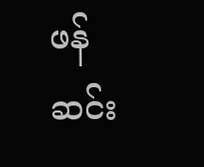ဖန်ဆင်း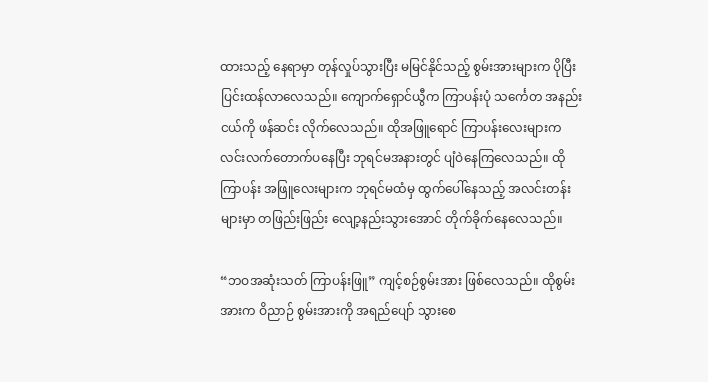ထားသည့် နေရာမှာ တုန်လှုပ်သွားပြီး မမြင်နိုင်သည့် စွမ်းအားများက ပိုပြီး ပြင်းထန်လာလေသည်။ ကျောက်ရှောင်ယွီက ကြာပန်းပုံ သင်္ကေတ အနည်းငယ်ကို ဖန်ဆင်း လိုက်လေသည်။ ထိုအဖြူရောင် ကြာပန်းလေးများက လင်းလက်တောက်ပနေပြီး ဘုရင်မအနားတွင် ပျံဝဲနေကြလေသည်။ ထိုကြာပန်း အဖြူလေးများက ဘုရင်မထံမှ ထွက်ပေါ်နေသည့် အလင်းတန်းများမှာ တဖြည်းဖြည်း လျော့နည်းသွားအောင် တိုက်ခိုက်နေလေသည်။

“ဘဝအဆုံးသတ် ကြာပန်းဖြူ” ကျင့်စဉ်စွမ်းအား ဖြစ်လေသည်။ ထိုစွမ်းအားက ဝိညာဉ် စွမ်းအားကို အရည်ပျော် သွားစေ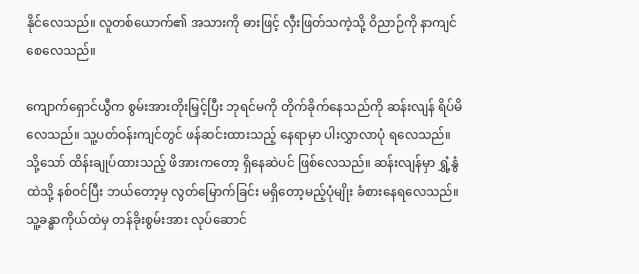နိုင်လေသည်။ လူတစ်ယောက်၏ အသားကို ဓားဖြင့် လှီးဖြတ်သကဲ့သို့ ဝိညာဉ်ကို နာကျင်စေလေသည်။

ကျောက်ရှောင်ယွီက စွမ်းအားတိုးမြှင့်ပြီး ဘုရင်မကို တိုက်ခိုက်နေသည်ကို ဆန်းလျန် ရိပ်မိလေသည်။ သူ့ပတ်ဝန်းကျင်တွင် ဖန်ဆင်းထားသည့် နေရာမှာ ပါးလွှာလာပုံ ရလေသည်။ သို့သော် ထိန်းချုပ်ထားသည့် ဖိအားကတော့ ရှိနေဆဲပင် ဖြစ်လေသည်။ ဆန်းလျန်မှာ ရွှံ့နွံထဲသို့ နစ်ဝင်ပြီး ဘယ်တော့မှ လွတ်မြောက်ခြင်း မရှိတော့မည့်ပုံမျိုး ခံစားနေရလေသည်။ သူ့ခန္ဓာကိုယ်ထဲမှ တန်ခိုးစွမ်းအား လုပ်ဆောင်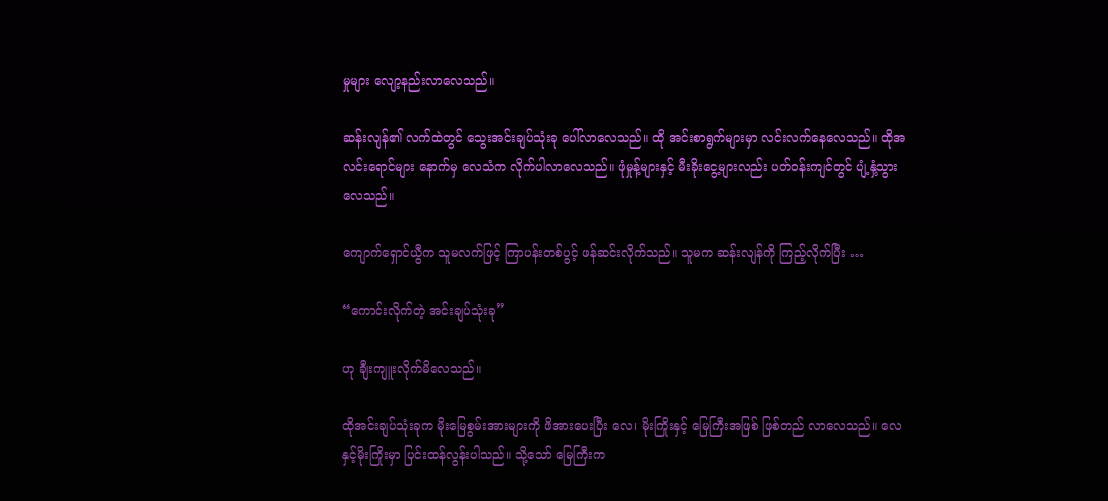မှုများ လျော့နည်းလာလေသည်။

ဆန်းလျန်၏ လက်ထဲတွင် သွေးအင်းချပ်သုံးခု ပေါ်လာလေသည်။ ထို အင်းစာရွက်များမှာ လင်းလက်နေလေသည်။ ထိုအလင်းရောင်များ နောက်မှ လေသံက လိုက်ပါလာလေသည်။ ဖုံမှုန့်များနှင့် မီးခိုးငွေ့များလည်း ပတ်ဝန်းကျင်တွင် ပျံ့နှံ့သွားလေသည်။

ကျောက်ရှောင်ယွီက သူမလက်ဖြင့် ကြာပန်းတစ်ပွင့် ဖန်ဆင်းလိုက်သည်။ သူမက ဆန်းလျန်ကို ကြည့်လိုက်ပြီး …

“ကောင်းလိုက်တဲ့ အင်းချပ်သုံးခု”

ဟု ချီးကျူးလိုက်မိလေသည်။

ထိုအင်းချပ်သုံးခုက မိုးမြေစွမ်းအားများကို ဖိအားပေးပြီး လေ၊ မိုးကြိုးနှင့် မြေကြီးအဖြစ် ဖြစ်တည် လာလေသည်။ လေနှင့်မိုးကြိုးမှာ ပြင်းထန်လွန်းပါသည်။ သို့သော် မြေကြီးက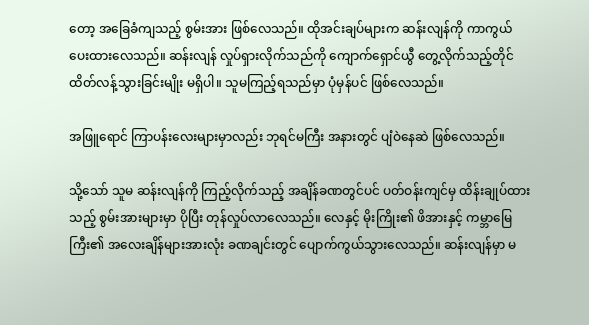တော့ အခြေခံကျသည့် စွမ်းအား ဖြစ်လေသည်။ ထိုအင်းချပ်များက ဆန်းလျန်ကို ကာကွယ် ပေးထားလေသည်။ ဆန်းလျန် လှုပ်ရှားလိုက်သည်ကို ကျောက်ရှောင်ယွီ တွေ့လိုက်သည့်တိုင် ထိတ်လန့်သွားခြင်းမျိုး မရှိပါ။ သူမကြည့်ရသည်မှာ ပုံမှန်ပင် ဖြစ်လေသည်။

အဖြူရောင် ကြာပန်းလေးများမှာလည်း ဘုရင်မကြီး အနားတွင် ပျံဝဲနေဆဲ ဖြစ်လေသည်။

သို့သော် သူမ ဆန်းလျန်ကို ကြည့်လိုက်သည့် အချိန်ခဏတွင်ပင် ပတ်ဝန်းကျင်မှ ထိန်းချုပ်ထားသည့် စွမ်းအားများမှာ ပိုပြီး တုန်လှုပ်လာလေသည်။ လေနှင့် မိုးကြိုး၏ ဖိအားနှင့် ကမ္ဘာမြေကြီး၏ အလေးချိန်များအားလုံး ခဏချင်းတွင် ပျောက်ကွယ်သွားလေသည်။ ဆန်းလျန်မှာ မ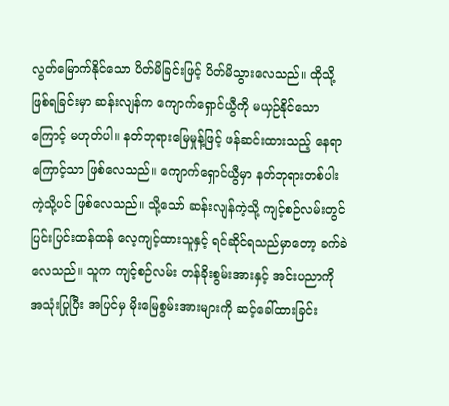လွတ်မြောက်နိုင်သော ပိတ်မိခြင်းဖြင့် ပိတ်မိသွားလေသည်။ ထိုသို့ ဖြစ်ရခြင်းမှာ ဆန်းလျန်က ကျောက်ရှောင်ယွီကို မယှဉ်နိုင်သောကြောင့် မဟုတ်ပါ။ နတ်ဘုရားမြေမှုန့်ဖြင့် ဖန်ဆင်းထားသည့် နေရာကြောင့်သာ ဖြစ်လေသည်။ ကျောက်ရှောင်ယွီမှာ နတ်ဘုရားတစ်ပါး ကဲ့သို့ပင် ဖြစ်လေသည်။ သို့သော် ဆန်းလျန်ကဲ့သို့ ကျင့်စဉ်လမ်းတွင် ပြင်းပြင်းထန်ထန် လေ့ကျင့်ထားသူနှင့် ရင်ဆိုင်ရသည်မှာတော့ ခက်ခဲလေသည်။ သူက ကျင့်စဉ်လမ်း တန်ခိုးစွမ်းအားနှင့် အင်းပညာကို အသုံးပြုပြီး အပြင်မှ မိုးမြေစွမ်းအားများကို ဆင့်ခေါ်ထားခြင်း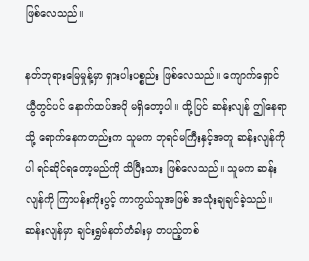ဖြစ်လေသည်။

နတ်ဘုရားမြေမှုန့်မှာ ရှားပါးပစ္စည်း ဖြစ်လေသည်။ ကျောက်ရှောင်ယွီတွင်ပင် နောက်ထပ်အပို မရှိတော့ပါ။ ထို့ပြင် ဆန်းလျန် ဤနေရာသို့ ရောက်နေကတည်းက သူမက ဘုရင်မကြီးနှင့်အတူ ဆန်းလျန်ကိုပါ ရင်ဆိုင်ရတော့မည်ကို သိပြီးသား ဖြစ်လေသည်။ သူမက ဆန်းလျန်ကို ကြာပန်းကိုးပွင့် ကာကွယ်သူအဖြစ် အသုံးချချင်ခဲ့သည်။ ဆန်းလျန်မှာ ချင်းရွှမ်နတ်တံခါးမှ တပည့်တစ်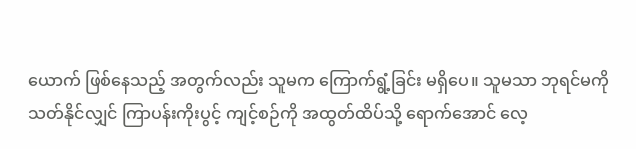ယောက် ဖြစ်နေသည့် အတွက်လည်း သူမက ကြောက်ရွံ့ခြင်း မရှိပေ။ သူမသာ ဘုရင်မကို သတ်နိုင်လျှင် ကြာပန်းကိုးပွင့် ကျင့်စဉ်ကို အထွတ်ထိပ်သို့ ရောက်အောင် လေ့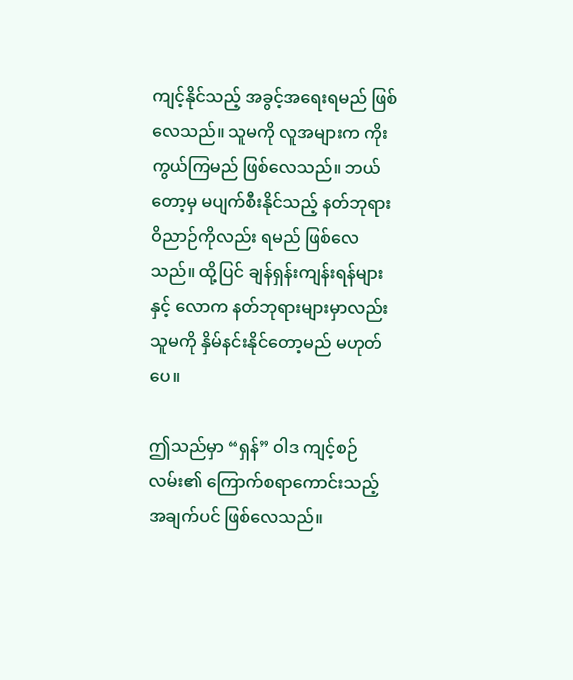ကျင့်နိုင်သည့် အခွင့်အရေးရမည် ဖြစ်လေသည်။ သူမကို လူအများက ကိုးကွယ်ကြမည် ဖြစ်လေသည်။ ဘယ်တော့မှ မပျက်စီးနိုင်သည့် နတ်ဘုရား ဝိညာဉ်ကိုလည်း ရမည် ဖြစ်လေသည်။ ထို့ပြင် ချန်ရှန်းကျန်းရန်များနှင့် လောက နတ်ဘုရားများမှာလည်း သူမကို နှိမ်နင်းနိုင်တော့မည် မဟုတ်ပေ။

ဤသည်မှာ “ရှန်” ဝါဒ ကျင့်စဉ်လမ်း၏ ကြောက်စရာကောင်းသည့် အချက်ပင် ဖြစ်လေသည်။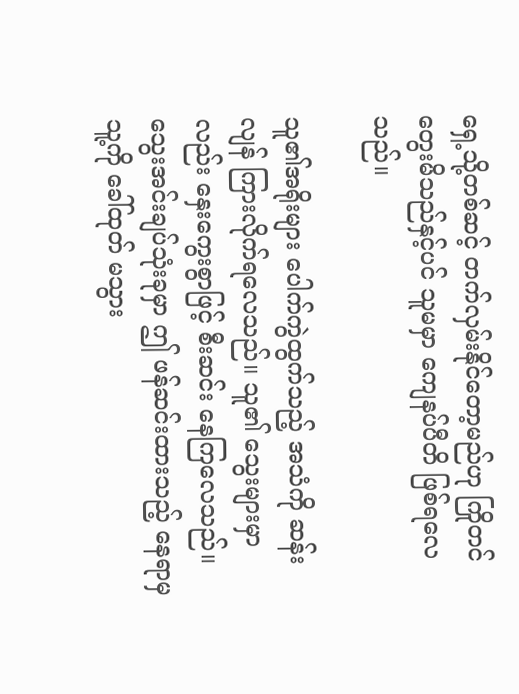ရှေ့သို့တစ်ဆင့် တက်လှမ်းနိုင်တော့မည်ဟု ကြိုတင် တွေးမိသည်နှင့်ပင် သူမမှာ ကျေနပ်ပီတိ ဖြစ်ရလေသည်။

သူ၏အရိုးများ ပေါက်ကွဲထွက်သည့် အသံကို ဆန်းလျန် ကြားလိုက်ရလေသည်။ သူ၏ သွေးများမှာလည်း နှေးကွေးစွာဖြင့် စီးဆင်း နေကြလေသည်။ သွေးအင်းချပ်သုံးခုမှာ ဤ ဖန်ဆင်းထားသည့် နေရာမှ သူ့ကို ခေါ်ထုတ် မသွား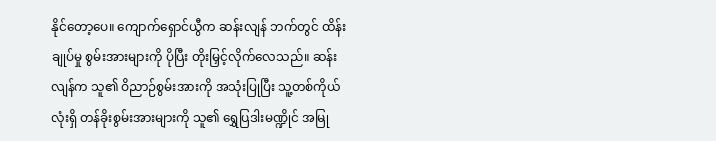နိုင်တော့ပေ။ ကျောက်ရှောင်ယွီက ဆန်းလျန် ဘက်တွင် ထိန်းချုပ်မှု စွမ်းအားများကို ပိုပြီး တိုးမြှင့်လိုက်လေသည်။ ဆန်းလျန်က သူ၏ ဝိညာဉ်စွမ်းအားကို အသုံးပြုပြီး သူ့တစ်ကိုယ်လုံးရှိ တန်ခိုးစွမ်းအားများကို သူ၏ ရွှေပြဒါးမဏ္ဍိုင် အမြု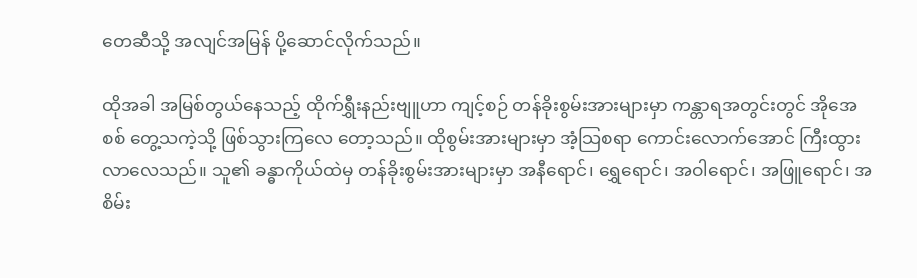တေဆီသို့ အလျင်အမြန် ပို့ဆောင်လိုက်သည်။

ထိုအခါ အမြစ်တွယ်နေသည့် ထိုက်ရွှီးနည်းဗျူဟာ ကျင့်စဉ် တန်ခိုးစွမ်းအားများမှာ ကန္တာရအတွင်းတွင် အိုအေစစ် တွေ့သကဲ့သို့ ဖြစ်သွားကြလေ တော့သည်။ ထိုစွမ်းအားများမှာ အံ့သြစရာ ကောင်းလောက်အောင် ကြီးထွားလာလေသည်။ သူ၏ ခန္ဓာကိုယ်ထဲမှ တန်ခိုးစွမ်းအားများမှာ အနီရောင်၊ ရွှေရောင်၊ အဝါရောင်၊ အဖြူရောင်၊ အစိမ်း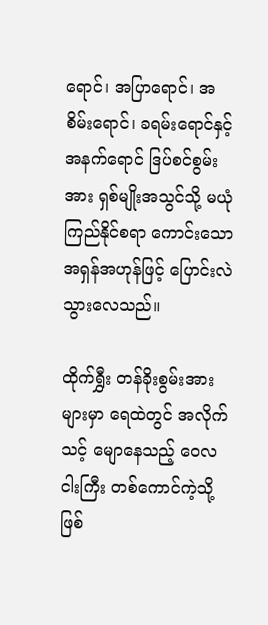ရောင်၊ အပြာရောင်၊ အစိမ်းရောင်၊ ခရမ်းရောင်နှင့် အနက်ရောင် ဒြပ်စင်စွမ်းအား ရှစ်မျိုးအသွင်သို့ မယုံကြည်နိုင်စရာ ကောင်းသော အရှန်အဟုန်ဖြင့် ပြောင်းလဲ သွားလေသည်။

ထိုက်ရွှီး တန်ခိုးစွမ်းအားများမှာ ရေထဲတွင် အလိုက်သင့် မျောနေသည့် ဝေလငါးကြီး တစ်ကောင်ကဲ့သို့ ဖြစ်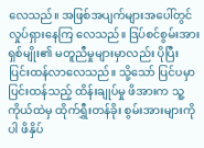လေသည်။ အဖြစ်အပျက်များအပေါ်တွင် လှုပ်ရှားနေကြ လေသည်။ ဒြပ်စင်စွမ်းအား ရှစ်မျိုး၏ မတူညီမှုများမှာလည်း ပိုပြီး ပြင်းထန်လာလေသည်။ သို့သော် ပြင်ပမှာ ပြင်းထန်သည့် ထိန်းချုပ်မှု ဖိအားက သူ့ကိုယ်ထဲမှ ထိုက်ရွှီးတန်ခိုး စွမ်းအားများကိုပါ ဖိနှိပ်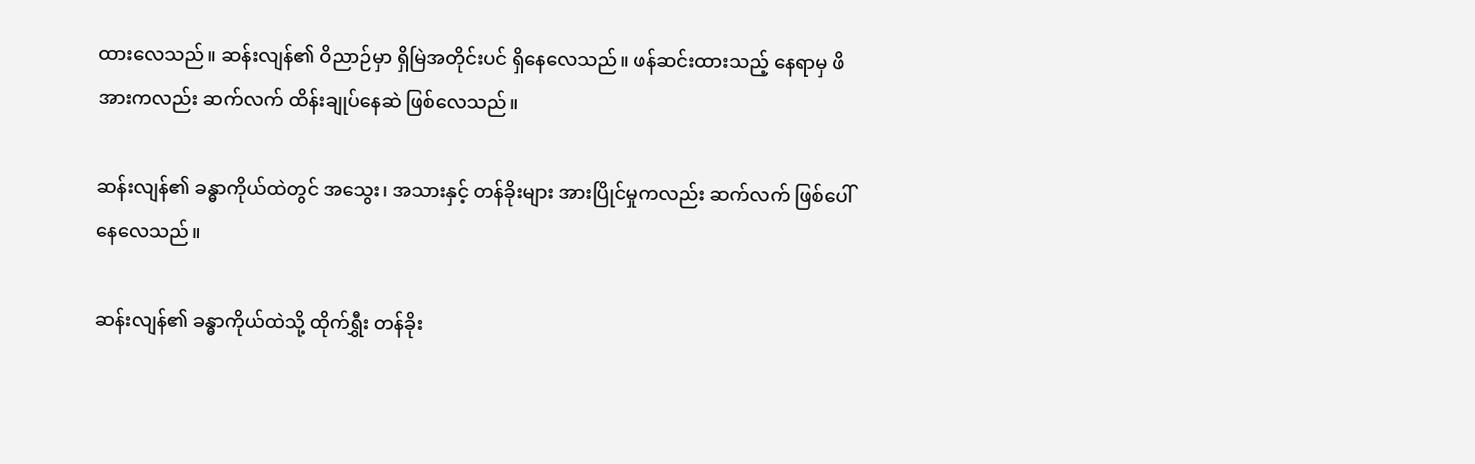ထားလေသည်။ ဆန်းလျန်၏ ဝိညာဉ်မှာ ရှိမြဲအတိုင်းပင် ရှိနေလေသည်။ ဖန်ဆင်းထားသည့် နေရာမှ ဖိအားကလည်း ဆက်လက် ထိန်းချုပ်နေဆဲ ဖြစ်လေသည်။

ဆန်းလျန်၏ ခန္ဓာကိုယ်ထဲတွင် အသွေး၊ အသားနှင့် တန်ခိုးများ အားပြိုင်မှုကလည်း ဆက်လက် ဖြစ်ပေါ်နေလေသည်။

ဆန်းလျန်၏ ခန္ဓာကိုယ်ထဲသို့ ထိုက်ရွှီး တန်ခိုး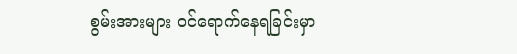စွမ်းအားများ ဝင်ရောက်နေရခြင်းမှာ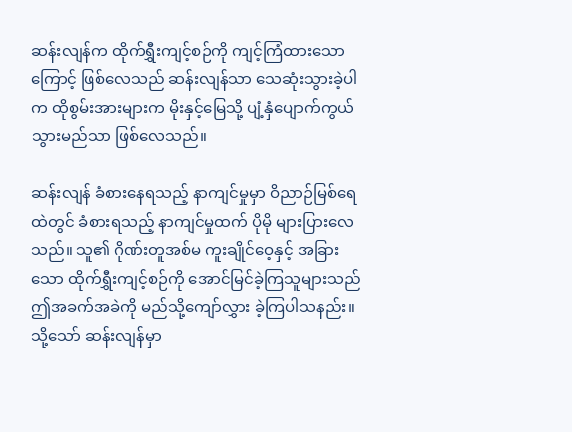ဆန်းလျန်က ထိုက်ရွှီးကျင့်စဉ်ကို ကျင့်ကြံထားသောကြောင့် ဖြစ်လေသည် ဆန်းလျန်သာ သေဆုံးသွားခဲ့ပါက ထိုစွမ်းအားများက မိုးနှင့်မြေသို့ ပျံ့နှံပျောက်ကွယ် သွားမည်သာ ဖြစ်လေသည်။

ဆန်းလျန် ခံစားနေရသည့် နာကျင်မှုမှာ ဝိညာဉ်မြစ်ရေထဲတွင် ခံစားရသည့် နာကျင်မှုထက် ပိုမို များပြားလေသည်။ သူ၏ ဂိုဏ်းတူအစ်မ ကူးချိုင်ဝေ့နှင့် အခြားသော ထိုက်ရွှီးကျင့်စဉ်ကို အောင်မြင်ခဲ့ကြသူများသည် ဤအခက်အခဲကို မည်သို့ကျော်လွှား ခဲ့ကြပါသနည်း။ သို့သော် ဆန်းလျန်မှာ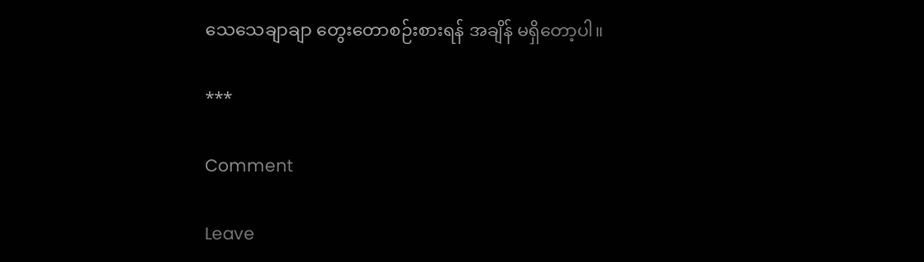သေသေချာချာ တွေးတောစဉ်းစားရန် အချိန် မရှိတော့ပါ။

***

Comment

Leave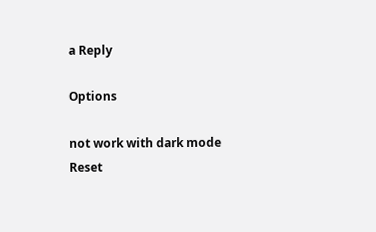a Reply

Options

not work with dark mode
Reset